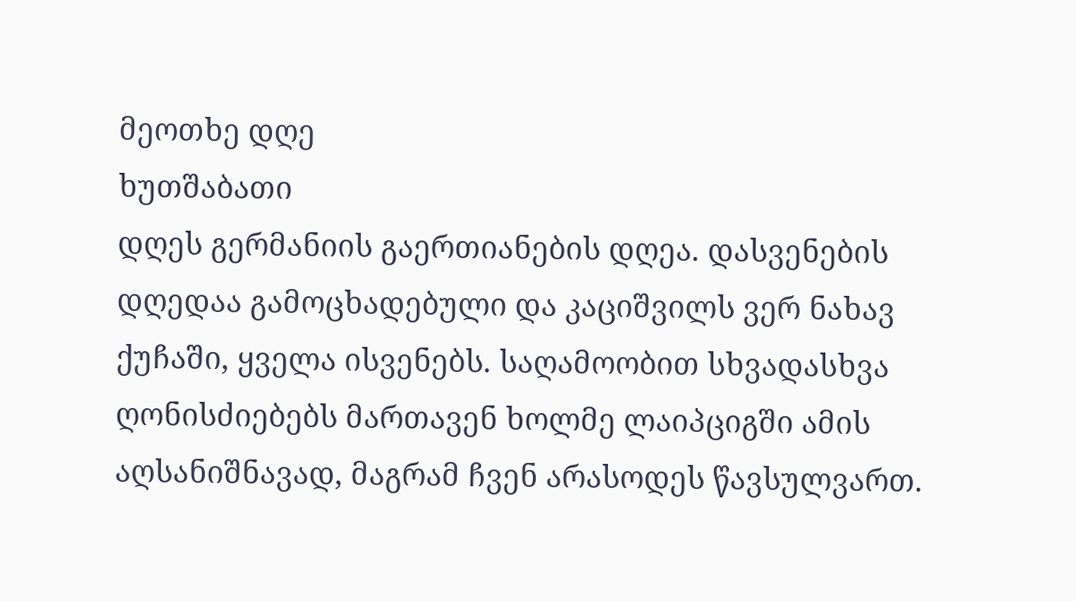მეოთხე დღე
ხუთშაბათი
დღეს გერმანიის გაერთიანების დღეა. დასვენების დღედაა გამოცხადებული და კაციშვილს ვერ ნახავ ქუჩაში, ყველა ისვენებს. საღამოობით სხვადასხვა ღონისძიებებს მართავენ ხოლმე ლაიპციგში ამის აღსანიშნავად, მაგრამ ჩვენ არასოდეს წავსულვართ.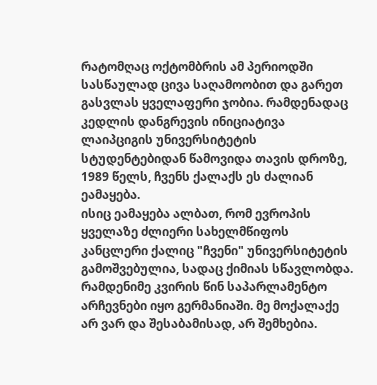რატომღაც ოქტომბრის ამ პერიოდში სასწაულად ცივა საღამოობით და გარეთ გასვლას ყველაფერი ჯობია. რამდენადაც კედლის დანგრევის ინიციატივა ლაიპციგის უნივერსიტეტის სტუდენტებიდან წამოვიდა თავის დროზე, 1989 წელს, ჩვენს ქალაქს ეს ძალიან ეამაყება.
ისიც ეამაყება ალბათ, რომ ევროპის ყველაზე ძლიერი სახელმწიფოს კანცლერი ქალიც "ჩვენი" უნივერსიტეტის გამოშვებულია, სადაც ქიმიას სწავლობდა.
რამდენიმე კვირის წინ საპარლამენტო არჩევნები იყო გერმანიაში. მე მოქალაქე არ ვარ და შესაბამისად, არ შემხებია.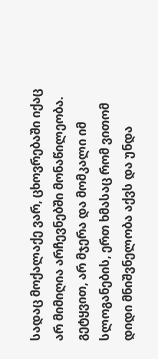სადაც მოქალაქე ვარ, ცხოვრებაში იქაც არ მიმიღია არჩევნებში მონაწილეობა. გეტყვით, არ მჯერა და მომკალი იმ სლოგანების, ერთ ხმასაც რომ ვითომ დიდი მნიშვნელობა აქვს და უნდა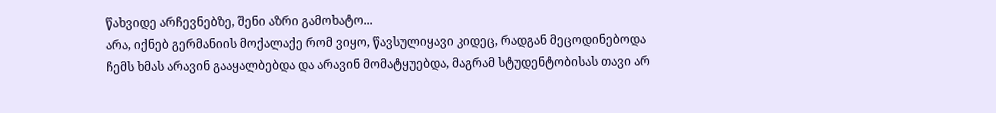წახვიდე არჩევნებზე, შენი აზრი გამოხატო...
არა, იქნებ გერმანიის მოქალაქე რომ ვიყო, წავსულიყავი კიდეც, რადგან მეცოდინებოდა ჩემს ხმას არავინ გააყალბებდა და არავინ მომატყუებდა, მაგრამ სტუდენტობისას თავი არ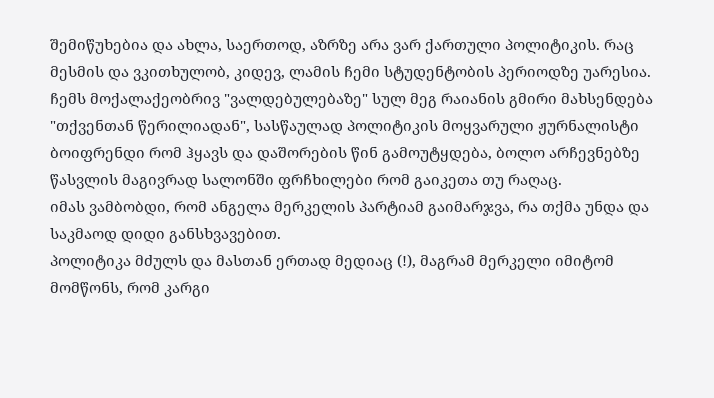შემიწუხებია და ახლა, საერთოდ, აზრზე არა ვარ ქართული პოლიტიკის. რაც მესმის და ვკითხულობ, კიდევ, ლამის ჩემი სტუდენტობის პერიოდზე უარესია.
ჩემს მოქალაქეობრივ "ვალდებულებაზე" სულ მეგ რაიანის გმირი მახსენდება "თქვენთან წერილიადან", სასწაულად პოლიტიკის მოყვარული ჟურნალისტი ბოიფრენდი რომ ჰყავს და დაშორების წინ გამოუტყდება, ბოლო არჩევნებზე წასვლის მაგივრად სალონში ფრჩხილები რომ გაიკეთა თუ რაღაც.
იმას ვამბობდი, რომ ანგელა მერკელის პარტიამ გაიმარჯვა, რა თქმა უნდა და საკმაოდ დიდი განსხვავებით.
პოლიტიკა მძულს და მასთან ერთად მედიაც (!), მაგრამ მერკელი იმიტომ მომწონს, რომ კარგი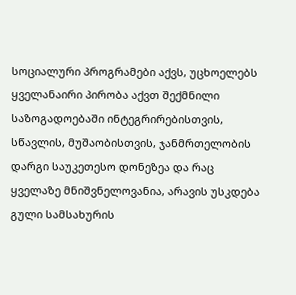სოციალური პროგრამები აქვს, უცხოელებს ყველანაირი პირობა აქვთ შექმნილი საზოგადოებაში ინტეგრირებისთვის, სწავლის, მუშაობისთვის, ჯანმრთელობის დარგი საუკეთესო დონეზეა და რაც ყველაზე მნიშვნელოვანია, არავის უსკდება გული სამსახურის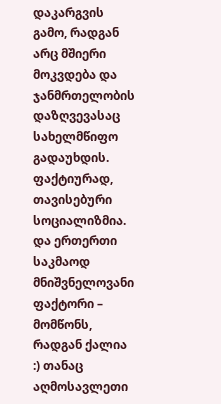დაკარგვის გამო, რადგან არც მშიერი მოკვდება და ჯანმრთელობის დაზღვევასაც სახელმწიფო გადაუხდის. ფაქტიურად, თავისებური სოციალიზმია.
და ერთერთი საკმაოდ მნიშვნელოვანი ფაქტორი – მომწონს, რადგან ქალია :) თანაც აღმოსავლეთი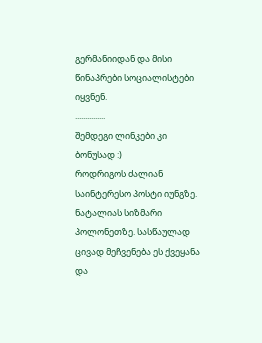გერმანიიდან და მისი წინაპრები სოციალისტები იყვნენ.
...............
შემდეგი ლინკები კი ბონუსად :)
როდრიგოს ძალიან საინტერესო პოსტი იუნგზე.
ნატალიას სიზმარი პოლონეთზე. სასწაულად ცივად მეჩვენება ეს ქვეყანა და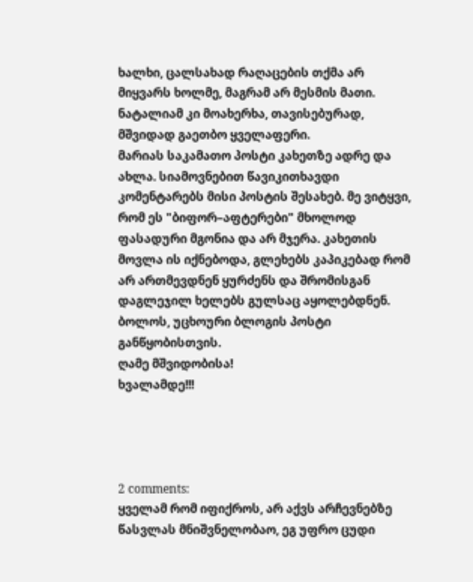ხალხი, ცალსახად რაღაცების თქმა არ მიყვარს ხოლმე, მაგრამ არ მესმის მათი. ნატალიამ კი მოახერხა, თავისებურად, მშვიდად გაეთბო ყველაფერი.
მარიას საკამათო პოსტი კახეთზე ადრე და ახლა. სიამოვნებით წავიკითხავდი კომენტარებს მისი პოსტის შესახებ. მე ვიტყვი, რომ ეს "ბიფორ–აფტერები" მხოლოდ ფასადური მგონია და არ მჯერა. კახეთის მოვლა ის იქნებოდა, გლეხებს კაპიკებად რომ არ ართმევდნენ ყურძენს და შრომისგან დაგლეჯილ ხელებს გულსაც აყოლებდნენ.
ბოლოს, უცხოური ბლოგის პოსტი განწყობისთვის.
ღამე მშვიდობისა!
ხვალამდე!!!




2 comments:
ყველამ რომ იფიქროს, არ აქვს არჩევნებზე წასვლას მნიშვნელობაო, ეგ უფრო ცუდი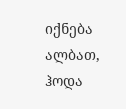იქნება ალბათ, ჰოდა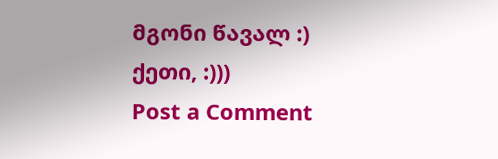მგონი წავალ :)
ქეთი, :)))
Post a Comment